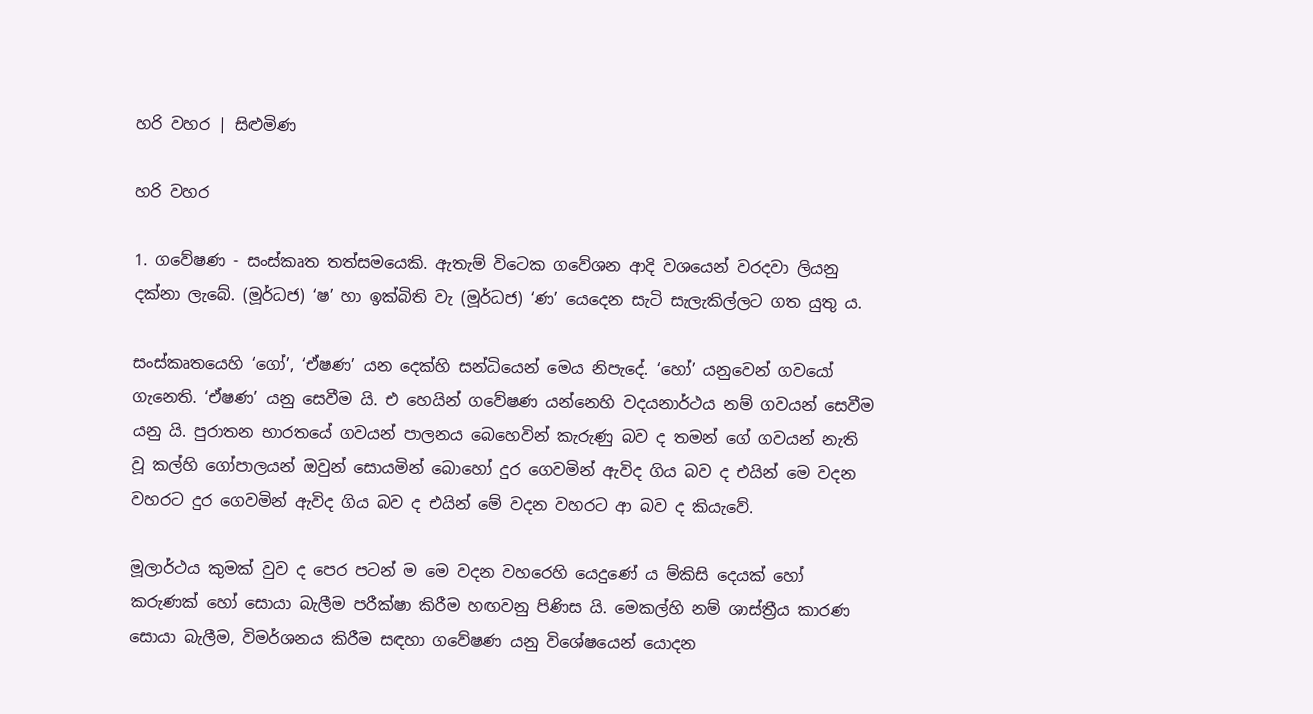හරි වහර | සිළුමිණ

හරි වහර

1. ග‍වේෂණ - සංස්කෘත තත්සමයෙකි. ඇතැම් විටෙක ගවේශන ආදි වශයෙන් වරදවා ලියනු දක්නා ලැබේ. (මූර්ධජ) ‘ෂ’ හා ඉක්බිති වැ (මූර්ධජ) ‘ණ’ යෙදෙන සැටි සැලැකිල්ලට ගත යුතු ය.

සංස්කෘතයෙහි ‘ගෝ’, ‘ඒෂණ’ යන දෙක්හි සන්ධියෙන් මෙය නිපැදේ. ‘හෝ’ යනුවෙන් ගවයෝ ගැනෙති. ‘ඒෂණ’ යනු සෙවීම යි. එ හෙයින් ගවේෂණ යන්නෙහි වදයනාර්ථය නම් ගවයන් සෙවීම යනු යි. පුරාතන භාරතයේ ගවයන් පාලනය බෙහෙවින් කැරුණු බව ද තමන් ගේ ගවයන් නැති වූ කල්හි ගෝපාලයන් ඔවුන් සොයමින් බොහෝ දුර ගෙවමින් ඇවිද ගිය බව ද එයින් මෙ වදන වහරට දුර ගෙවමින් ඇවිද ගිය බව ද එයින් මේ වදන වහරට ආ බව ද කියැවේ.

මූලාර්ථය කුමක් වුව ද පෙර පටන් ම මෙ වදන වහරෙහි යෙදුණේ ය ම්කිසි දෙයක් හෝ කරුණක් හෝ සොයා බැලීම පරීක්ෂා කිරීම හඟවනු පිණිස යි. මෙකල්හි නම් ශාස්ත්‍රීය කාරණ සොයා බැලීම, විමර්ශනය කිරීම සඳහා ගවේෂණ යනු විශේෂයෙන් යොදන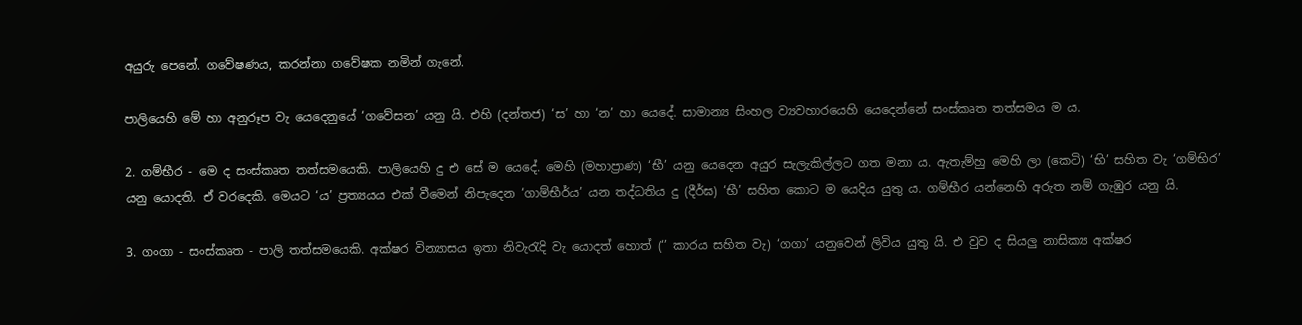අයුරු පෙනේ. ගවේෂණය, කරන්නා ගවේෂක නමින් ගැනේ.

පාලියෙහි මේ හා අනුරූප වැ යෙදෙනුයේ ‘ගවේසන’ යනු යි. එහි (දන්තජ) ‘ස’ හා ‘න’ හා යෙදේ. සාමාන්‍ය සිංහල ව්‍යවහාරයෙහි යෙදෙන්නේ සංස්කෘත තත්සමය ම ය.

2. ගම්භීර - මෙ ද සංස්කෘත තත්සමයෙකි. පාලියෙහි දු එ සේ ම යෙදේ. මෙහි (මහාප්‍රාණ) ‘භී’ යනු යෙදෙන අයුර සැලැකිල්ලට ‍ගත මනා ය. ඇතැම්හු මෙහි ලා (කෙටි) ‘භි’ සහිත වැ ‘ගම්භිර’ යනු යොදති. ඒ ව‍රදෙකි. මෙයට ‘ය’ ප්‍රත්‍යයය එක් වීමෙන් නිපැදෙන ‘ගාම්භීර්ය’ යන තද්ධතිය දු (දීර්ඝ) ‘භී’ සහිත කොට ම යෙදිය යුතු ය. ගම්භීර යන්නෙහි අරුත නම් ගැඹුර යනු යි.

3. ගංගා - සංස්කෘත - පාලි තත්සමයෙකි. අක්ෂර වින්‍යාසය ඉතා නිවැරැදි වැ යොදත් හොත් (‘’ කාරය සහිත වැ) ‘ගගා’ යනුවෙන් ලිවිය යුතු යි. එ වුව ද සියලු නාසික්‍ය අක්ෂර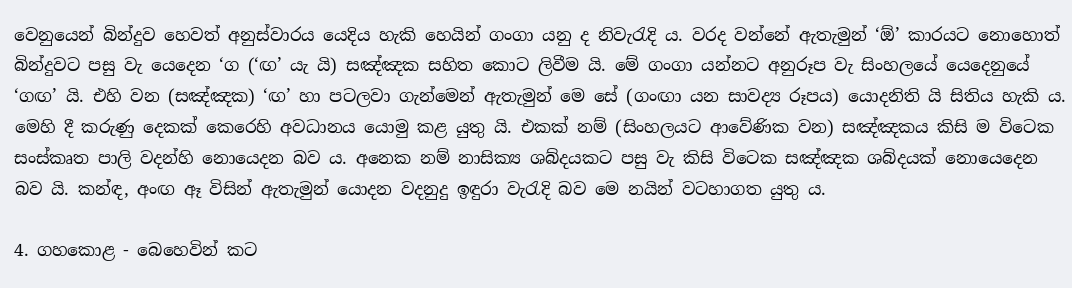වෙනුයෙන් බින්දුව හෙවත් අනුස්වාරය යෙදිය හැකි හෙයින් ගංගා යනු ද නිවැරැදි ය. වරද වන්නේ ඇතැමුන් ‘ඕ’ කාරයට නොහොත් බින්දුවට පසු වැ යෙදෙන ‘ග (‘ඟ’ යැ යි) සඤ්ඤක සහිත කොට ලිවීම යි. මේ ගංගා යන්නට අනුරූප වැ සිංහලයේ යෙදෙනුයේ ‘ගඟ’ යි. එහි වන (සඤ්ඤක) ‘ඟ’ හා පටලවා ගැන්මෙන් ඇතැමුන් මෙ සේ (ගංඟා යන සාවද්‍ය රූපය) යොදනිති යි සිතිය හැකි ය. මෙහි දී කරුණු දෙකක් කෙරෙහි අවධානය යොමු කළ යුතු යි. එකක් නම් (සිංහලයට ආවේණික වන) සඤ්ඤකය කිසි ම විටෙක සංස්කෘත පාලි වදන්හි නොයෙදන බව ය. අනෙක නම් නාසික්‍ය ශබ්දයකට පසු වැ කිසි විටෙක සඤ්ඤක ශබ්දයක් නො‍යෙදෙන බව යි. කන්ඳ, අංඟ ඈ විසින් ඇතැමුන් යොදන වදනුදු ඉඳුරා වැරැදි බව මෙ නයින් වටහාගත යුතු ය.

4. ගහකොළ - බෙහෙවින් කට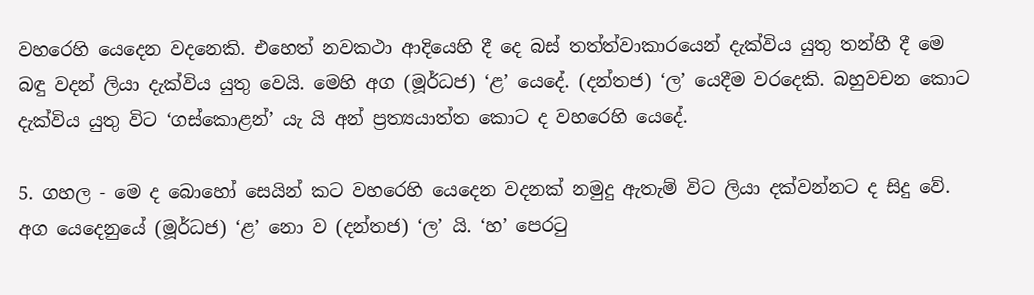වහරෙහි යෙදෙන වදනෙකි. එහෙත් නවකථා ආදියෙහි දී දෙ බස් තත්ත්වාකාරයෙන් දැක්විය යුතු තන්හී දී මෙ බඳු වදන් ලියා දැක්විය යුතු වෙයි. මෙහි අග (මූර්ධජ) ‘ළ’ යෙදේ. (දන්තජ) ‘ල’ යෙදීම වරදෙකි. බහුවචන කොට දැක්විය යුතු විට ‘ගස්කොළන්’ යැ යි අන් ප්‍රත්‍යයාත්ත කොට ද වහරෙහි යෙදේ.

5. ගහල - මෙ ද බොහෝ සෙයින් කට වහරෙහි යෙදෙන වදනක් නමුදු ඇතැම් විට ලියා දක්වන්නට ද සිදු වේ. අග යෙදෙනුයේ (මූර්ධජ) ‘ළ’ නො ව (දන්තජ) ‘ල’ යි. ‘හ’ පෙරටු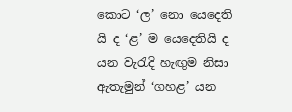කොට ‘ල’ නො යෙදෙති යි ද ‘ළ’ ම යෙදෙතියි ද යන වැරැදි හැඟුම නිසා ඇතැමුන් ‘ගහළ’ යන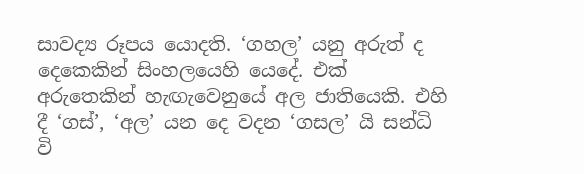සාවද්‍ය රූපය යොදති. ‘ගහල’ යනු අරුත් ද දෙකෙකින් සිංහලයෙහි යෙදේ. එක් අරුතෙකින් හැඟැවෙනුයේ අල ජාතියෙකි. එහි දී ‘ගස්’, ‘අල’ යන දෙ වදන ‘ගසල’ යි සන්ධි වි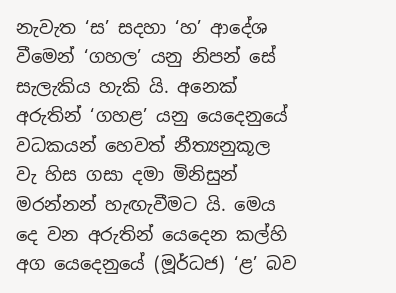නැවැත ‘ස’ සදහා ‘හ’ ආදේශ වීමෙන් ‘ගහල’ යනු නිපන් සේ සැලැකිය හැකි යි. අනෙක් අරු‍තින් ‘ගහළ’ යනු යෙදෙනුයේ වධකයන් හෙවත් නීත්‍යනුකූල වැ හිස ගසා දමා මිනිසුන් මරන්නන් හැඟැවීමට යි. මෙය දෙ වන අරුතින් යෙදෙන කල්හි අග යෙදෙනුයේ (මූර්ධජ) ‘ළ’ බව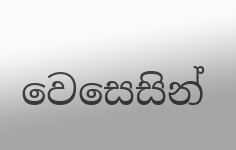වෙසෙසින්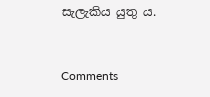සැලැකිය යුතු ය.



Comments